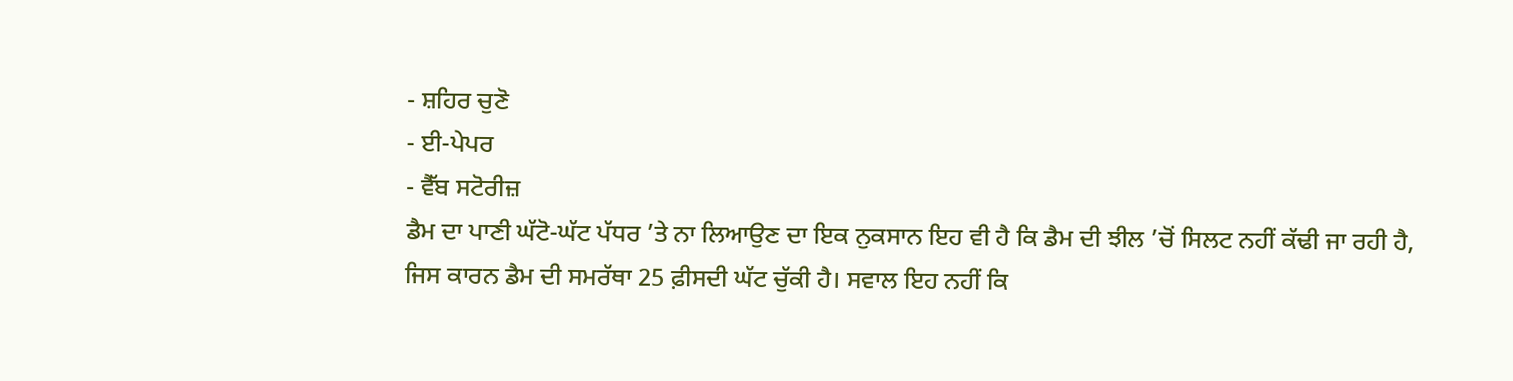- ਸ਼ਹਿਰ ਚੁਣੋ
- ਈ-ਪੇਪਰ
- ਵੈੱਬ ਸਟੋਰੀਜ਼
ਡੈਮ ਦਾ ਪਾਣੀ ਘੱਟੋ-ਘੱਟ ਪੱਧਰ ’ਤੇ ਨਾ ਲਿਆਉਣ ਦਾ ਇਕ ਨੁਕਸਾਨ ਇਹ ਵੀ ਹੈ ਕਿ ਡੈਮ ਦੀ ਝੀਲ ’ਚੋਂ ਸਿਲਟ ਨਹੀਂ ਕੱਢੀ ਜਾ ਰਹੀ ਹੈ, ਜਿਸ ਕਾਰਨ ਡੈਮ ਦੀ ਸਮਰੱਥਾ 25 ਫ਼ੀਸਦੀ ਘੱਟ ਚੁੱਕੀ ਹੈ। ਸਵਾਲ ਇਹ ਨਹੀਂ ਕਿ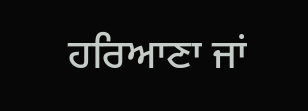ਹਰਿਆਣਾ ਜਾਂ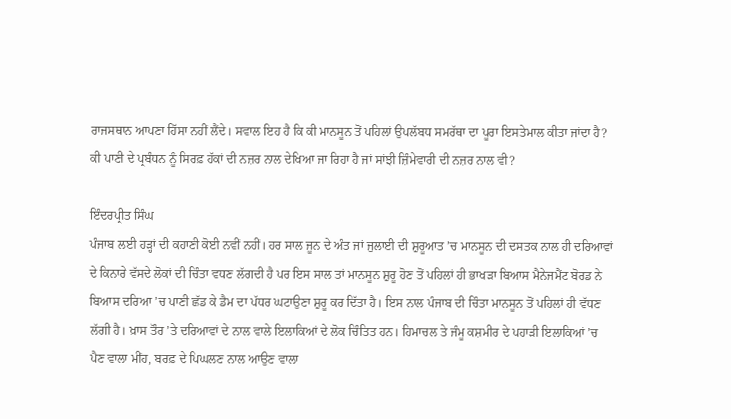ਰਾਜਸਥਾਨ ਆਪਣਾ ਹਿੱਸਾ ਨਹੀਂ ਲੈਂਦੇ। ਸਵਾਲ ਇਹ ਹੈ ਕਿ ਕੀ ਮਾਨਸੂਨ ਤੋਂ ਪਹਿਲਾਂ ਉਪਲੱਬਧ ਸਮਰੱਥਾ ਦਾ ਪੂਰਾ ਇਸਤੇਮਾਲ ਕੀਤਾ ਜਾਂਦਾ ਹੈ? ਕੀ ਪਾਣੀ ਦੇ ਪ੍ਰਬੰਧਨ ਨੂੰ ਸਿਰਫ਼ ਹੱਕਾਂ ਦੀ ਨਜ਼ਰ ਨਾਲ ਦੇਖਿਆ ਜਾ ਰਿਹਾ ਹੈ ਜਾਂ ਸਾਂਝੀ ਜ਼ਿੰਮੇਵਾਰੀ ਦੀ ਨਜ਼ਰ ਨਾਲ ਵੀ?

ਇੰਦਰਪ੍ਰੀਤ ਸਿੰਘ
ਪੰਜਾਬ ਲਈ ਹੜ੍ਹਾਂ ਦੀ ਕਹਾਣੀ ਕੋਈ ਨਵੀਂ ਨਹੀਂ। ਹਰ ਸਾਲ ਜੂਨ ਦੇ ਅੰਤ ਜਾਂ ਜੁਲਾਈ ਦੀ ਸ਼ੁਰੂਆਤ ’ਚ ਮਾਨਸੂਨ ਦੀ ਦਸਤਕ ਨਾਲ ਹੀ ਦਰਿਆਵਾਂ ਦੇ ਕਿਨਾਰੇ ਵੱਸਦੇ ਲੋਕਾਂ ਦੀ ਚਿੰਤਾ ਵਧਣ ਲੱਗਦੀ ਹੈ ਪਰ ਇਸ ਸਾਲ ਤਾਂ ਮਾਨਸੂਨ ਸ਼ੁਰੂ ਹੋਣ ਤੋਂ ਪਹਿਲਾਂ ਹੀ ਭਾਖੜਾ ਬਿਆਸ ਮੈਨੇਜਮੈਂਟ ਬੋਰਡ ਨੇ ਬਿਆਸ ਦਰਿਆ ’ਚ ਪਾਣੀ ਛੱਡ ਕੇ ਡੈਮ ਦਾ ਪੱਧਰ ਘਟਾਉਣਾ ਸ਼ੁਰੂ ਕਰ ਦਿੱਤਾ ਹੈ। ਇਸ ਨਾਲ ਪੰਜਾਬ ਦੀ ਚਿੰਤਾ ਮਾਨਸੂਨ ਤੋਂ ਪਹਿਲਾਂ ਹੀ ਵੱਧਣ ਲੱਗੀ ਹੈ। ਖ਼ਾਸ ਤੌਰ ’ਤੇ ਦਰਿਆਵਾਂ ਦੇ ਨਾਲ ਵਾਲੇ ਇਲਾਕਿਆਂ ਦੇ ਲੋਕ ਚਿੰਤਿਤ ਹਨ। ਹਿਮਾਚਲ ਤੇ ਜੰਮੂ ਕਸ਼ਮੀਰ ਦੇ ਪਹਾੜੀ ਇਲਾਕਿਆਂ ’ਚ ਪੈਣ ਵਾਲਾ ਮੀਂਹ, ਬਰਫ਼ ਦੇ ਪਿਘਲਣ ਨਾਲ ਆਉਣ ਵਾਲਾ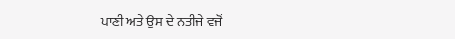ਪਾਣੀ ਅਤੇ ਉਸ ਦੇ ਨਤੀਜੇ ਵਜੋਂ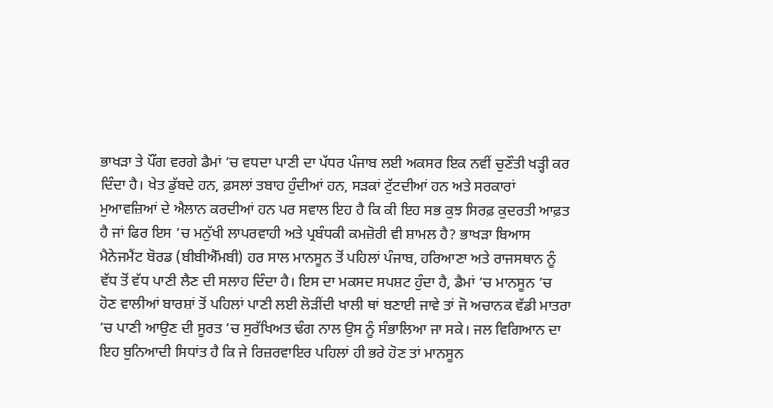ਭਾਖੜਾ ਤੇ ਪੌਂਗ ਵਰਗੇ ਡੈਮਾਂ ’ਚ ਵਧਦਾ ਪਾਣੀ ਦਾ ਪੱਧਰ ਪੰਜਾਬ ਲਈ ਅਕਸਰ ਇਕ ਨਵੀਂ ਚੁਣੌਤੀ ਖੜ੍ਹੀ ਕਰ ਦਿੰਦਾ ਹੈ। ਖੇਤ ਡੁੱਬਦੇ ਹਨ, ਫ਼ਸਲਾਂ ਤਬਾਹ ਹੁੰਦੀਆਂ ਹਨ, ਸੜਕਾਂ ਟੁੱਟਦੀਆਂ ਹਨ ਅਤੇ ਸਰਕਾਰਾਂ ਮੁਆਵਜ਼ਿਆਂ ਦੇ ਐਲਾਨ ਕਰਦੀਆਂ ਹਨ ਪਰ ਸਵਾਲ ਇਹ ਹੈ ਕਿ ਕੀ ਇਹ ਸਭ ਕੁਝ ਸਿਰਫ਼ ਕੁਦਰਤੀ ਆਫ਼ਤ ਹੈ ਜਾਂ ਫਿਰ ਇਸ ’ਚ ਮਨੁੱਖੀ ਲਾਪਰਵਾਹੀ ਅਤੇ ਪ੍ਰਬੰਧਕੀ ਕਮਜ਼ੋਰੀ ਵੀ ਸ਼ਾਮਲ ਹੈ? ਭਾਖੜਾ ਬਿਆਸ ਮੈਨੇਜਮੈਂਟ ਬੋਰਡ (ਬੀਬੀਐੱਮਬੀ) ਹਰ ਸਾਲ ਮਾਨਸੂਨ ਤੋਂ ਪਹਿਲਾਂ ਪੰਜਾਬ, ਹਰਿਆਣਾ ਅਤੇ ਰਾਜਸਥਾਨ ਨੂੰ ਵੱਧ ਤੋਂ ਵੱਧ ਪਾਣੀ ਲੈਣ ਦੀ ਸਲਾਹ ਦਿੰਦਾ ਹੈ। ਇਸ ਦਾ ਮਕਸਦ ਸਪਸ਼ਟ ਹੁੰਦਾ ਹੈ, ਡੈਮਾਂ ’ਚ ਮਾਨਸੂਨ ’ਚ ਹੋਣ ਵਾਲੀਆਂ ਬਾਰਸ਼ਾਂ ਤੋਂ ਪਹਿਲਾਂ ਪਾਣੀ ਲਈ ਲੋੜੀਂਦੀ ਖਾਲੀ ਥਾਂ ਬਣਾਈ ਜਾਵੇ ਤਾਂ ਜੋ ਅਚਾਨਕ ਵੱਡੀ ਮਾਤਰਾ ’ਚ ਪਾਣੀ ਆਉਣ ਦੀ ਸੂਰਤ ’ਚ ਸੁਰੱਖਿਅਤ ਢੰਗ ਨਾਲ ਉਸ ਨੂੰ ਸੰਭਾਲਿਆ ਜਾ ਸਕੇ। ਜਲ ਵਿਗਿਆਨ ਦਾ ਇਹ ਬੁਨਿਆਦੀ ਸਿਧਾਂਤ ਹੈ ਕਿ ਜੇ ਰਿਜ਼ਰਵਾਇਰ ਪਹਿਲਾਂ ਹੀ ਭਰੇ ਹੋਣ ਤਾਂ ਮਾਨਸੂਨ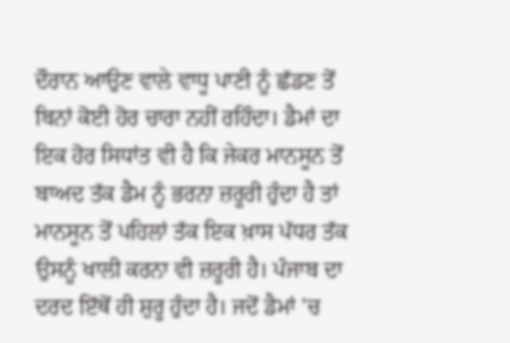ਦੌਰਾਨ ਆਉਣ ਵਾਲੇ ਵਾਧੂ ਪਾਣੀ ਨੂੰ ਛੱਡਣ ਤੋਂ ਬਿਨਾਂ ਕੋਈ ਹੋਰ ਚਾਰਾ ਨਹੀਂ ਰਹਿੰਦਾ। ਡੈਮਾਂ ਦਾ ਇਕ ਹੋਰ ਸਿਧਾਂਤ ਵੀ ਹੈ ਕਿ ਜੇਕਰ ਮਾਨਸੂਨ ਤੋਂ ਬਾਅਦ ਤੱਕ ਡੈਮ ਨੂੰ ਭਰਨਾ ਜ਼ਰੂਰੀ ਹੁੰਦਾ ਹੈ ਤਾਂ ਮਾਨਸੂਨ ਤੋਂ ਪਹਿਲਾਂ ਤੱਕ ਇਕ ਖ਼ਾਸ ਪੱਧਰ ਤੱਕ ਉਸਨੂੰ ਖਾਲੀ ਕਰਨਾ ਵੀ ਜ਼ਰੂਰੀ ਹੈ। ਪੰਜਾਬ ਦਾ ਦਰਦ ਇੱਥੋਂ ਹੀ ਸ਼ੁਰੂ ਹੁੰਦਾ ਹੈ। ਜਦੋਂ ਡੈਮਾਂ ’ਚ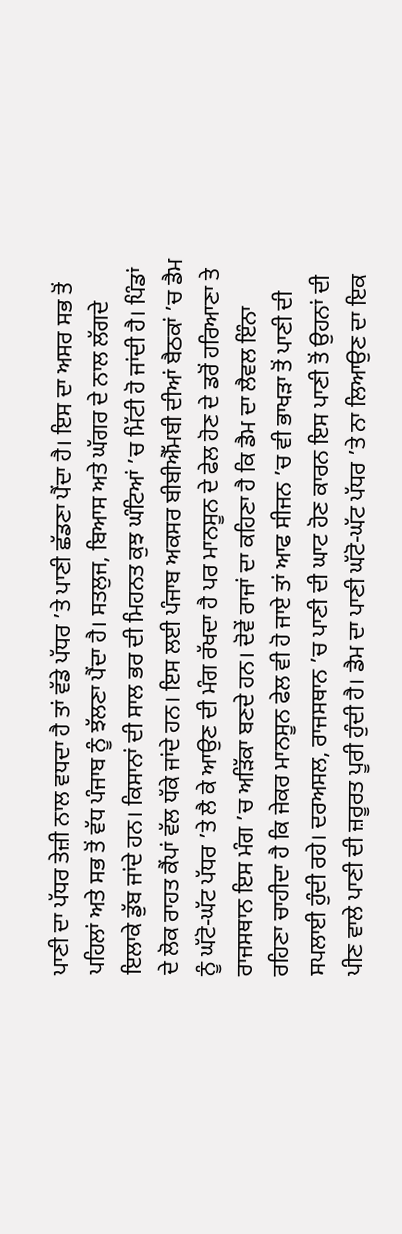ਪਾਣੀ ਦਾ ਪੱਧਰ ਤੇਜ਼ੀ ਨਾਲ ਵਧਦਾ ਹੈ ਤਾਂ ਵੱਡੇ ਪੱਧਰ ’ਤੇ ਪਾਣੀ ਛੱਡਣਾ ਪੈਂਦਾ ਹੈ। ਇਸ ਦਾ ਅਸਰ ਸਭ ਤੋਂ ਪਹਿਲਾਂ ਅਤੇ ਸਭ ਤੋਂ ਵੱਧ ਪੰਜਾਬ ਨੂੰ ਝੱਲਣਾ ਪੈਂਦਾ ਹੈ। ਸਤਲੁਜ, ਬਿਆਸ ਅਤੇ ਘੱਗਰ ਦੇ ਨਾਲ ਲੱਗਦੇ ਇਲਾਕੇ ਡੁੱਬ ਜਾਂਦੇ ਹਨ। ਕਿਸਾਨਾਂ ਦੀ ਸਾਲ ਭਰ ਦੀ ਮਿਹਨਤ ਕੁਝ ਘੰਟਿਆਂ ’ਚ ਮਿੱਟੀ ਹੋ ਜਾਂਦੀ ਹੈ। ਪਿੰਡਾਂ ਦੇ ਲੋਕ ਰਾਹਤ ਕੈਂਪਾਂ ਵੱਲ ਧੱਕੇ ਜਾਂਦੇ ਹਨ। ਇਸ ਲਈ ਪੰਜਾਬ ਅਕਸਰ ਬੀਬੀਐੱਮਬੀ ਦੀਆਂ ਬੈਠਕਾਂ ’ਚ ਡੈਮ ਨੂੰ ਘੱਟੋ-ਘੱਟ ਪੱਧਰ ’ਤੇ ਲੈ ਕੇ ਆਉਣ ਦੀ ਮੰਗ ਰੱਖਦਾ ਹੈ ਪਰ ਮਾਨਸੂਨ ਦੇ ਫੇਲ ਹੋਣ ਦੇ ਡਰੋਂ ਹਰਿਆਣਾ ਤੇ ਰਾਜਸਥਾਨ ਇਸ ਮੰਗ ’ਚ ਅੜਿੱਕਾ ਬਣਦੇ ਹਨ। ਦੋਵੇਂ ਰਾਜਾਂ ਦਾ ਕਹਿਣਾ ਹੈ ਕਿ ਡੈਮ ਦਾ ਲੈਵਲ ਇੰਨਾ ਰਹਿਣਾ ਚਾਹੀਦਾ ਹੈ ਕਿ ਜੇਕਰ ਮਾਨਸੂਨ ਫੇਲ ਵੀ ਹੋ ਜਾਏ ਤਾਂ ਆਫ ਸੀਜਨ ’ਚ ਵੀ ਭਾਖੜਾ ਤੋਂ ਪਾਣੀ ਦੀ ਸਪਲਾਈ ਹੁੰਦੀ ਰਹੇ। ਦਰਅਸਲ, ਰਾਜਸਥਾਨ ’ਚ ਪਾਣੀ ਦੀ ਘਾਟ ਹੋਣ ਕਾਰਨ ਇਸ ਪਾਣੀ ਤੋਂ ਉਹਨਾਂ ਦੀ ਪੀਣ ਵਾਲੇ ਪਾਣੀ ਦੀ ਜ਼ਰੂਰਤ ਪੂਰੀ ਹੁੰਦੀ ਹੈ। ਡੈਮ ਦਾ ਪਾਣੀ ਘੱਟੋ-ਘੱਟ ਪੱਧਰ ’ਤੇ ਨਾ ਲਿਆਉਣ ਦਾ ਇਕ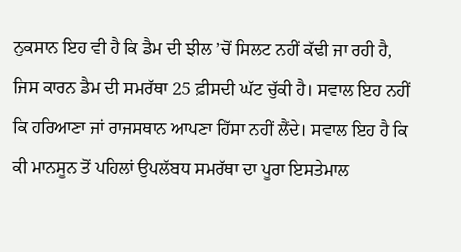ਨੁਕਸਾਨ ਇਹ ਵੀ ਹੈ ਕਿ ਡੈਮ ਦੀ ਝੀਲ ’ਚੋਂ ਸਿਲਟ ਨਹੀਂ ਕੱਢੀ ਜਾ ਰਹੀ ਹੈ, ਜਿਸ ਕਾਰਨ ਡੈਮ ਦੀ ਸਮਰੱਥਾ 25 ਫ਼ੀਸਦੀ ਘੱਟ ਚੁੱਕੀ ਹੈ। ਸਵਾਲ ਇਹ ਨਹੀਂ ਕਿ ਹਰਿਆਣਾ ਜਾਂ ਰਾਜਸਥਾਨ ਆਪਣਾ ਹਿੱਸਾ ਨਹੀਂ ਲੈਂਦੇ। ਸਵਾਲ ਇਹ ਹੈ ਕਿ ਕੀ ਮਾਨਸੂਨ ਤੋਂ ਪਹਿਲਾਂ ਉਪਲੱਬਧ ਸਮਰੱਥਾ ਦਾ ਪੂਰਾ ਇਸਤੇਮਾਲ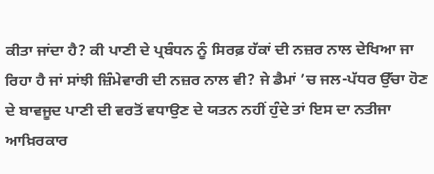ਕੀਤਾ ਜਾਂਦਾ ਹੈ? ਕੀ ਪਾਣੀ ਦੇ ਪ੍ਰਬੰਧਨ ਨੂੰ ਸਿਰਫ਼ ਹੱਕਾਂ ਦੀ ਨਜ਼ਰ ਨਾਲ ਦੇਖਿਆ ਜਾ ਰਿਹਾ ਹੈ ਜਾਂ ਸਾਂਝੀ ਜ਼ਿੰਮੇਵਾਰੀ ਦੀ ਨਜ਼ਰ ਨਾਲ ਵੀ? ਜੇ ਡੈਮਾਂ ’ਚ ਜਲ-ਪੱਧਰ ਉੱਚਾ ਹੋਣ ਦੇ ਬਾਵਜੂਦ ਪਾਣੀ ਦੀ ਵਰਤੋਂ ਵਧਾਉਣ ਦੇ ਯਤਨ ਨਹੀਂ ਹੁੰਦੇ ਤਾਂ ਇਸ ਦਾ ਨਤੀਜਾ ਆਖ਼ਿਰਕਾਰ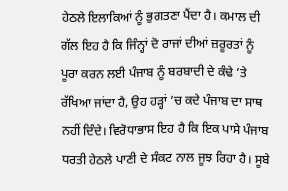ਹੇਠਲੇ ਇਲਾਕਿਆਂ ਨੂੰ ਭੁਗਤਣਾ ਪੈਂਦਾ ਹੈ। ਕਮਾਲ ਦੀ ਗੱਲ ਇਹ ਹੈ ਕਿ ਜਿੰਨ੍ਹਾਂ ਦੋ ਰਾਜਾਂ ਦੀਆਂ ਜ਼ਰੂਰਤਾਂ ਨੂੰ ਪੂਰਾ ਕਰਨ ਲਈ ਪੰਜਾਬ ਨੂੰ ਬਰਬਾਦੀ ਦੇ ਕੰਢੇ ’ਤੇ ਰੱਖਿਆ ਜਾਂਦਾ ਹੈ, ਉਹ ਹੜ੍ਹਾਂ ’ਚ ਕਦੇ ਪੰਜਾਬ ਦਾ ਸਾਥ ਨਹੀਂ ਦਿੰਦੇ। ਵਿਰੋਧਾਭਾਸ ਇਹ ਹੈ ਕਿ ਇਕ ਪਾਸੇ ਪੰਜਾਬ ਧਰਤੀ ਹੇਠਲੇ ਪਾਣੀ ਦੇ ਸੰਕਟ ਨਾਲ ਜੂਝ ਰਿਹਾ ਹੈ। ਸੂਬੇ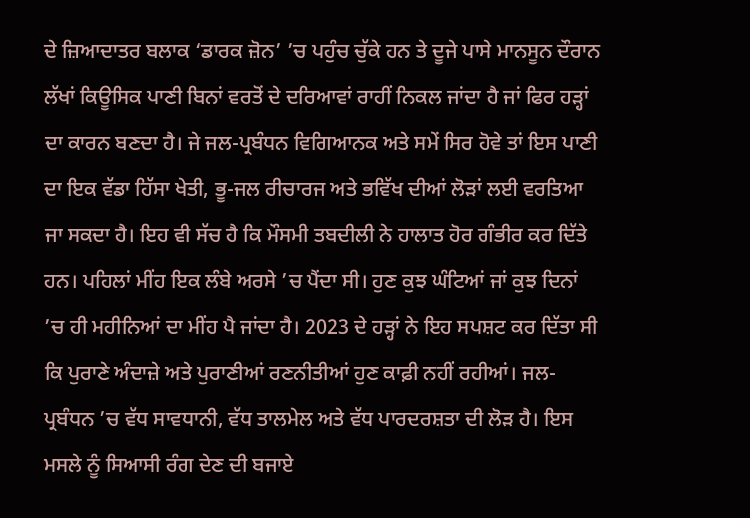ਦੇ ਜ਼ਿਆਦਾਤਰ ਬਲਾਕ ‘ਡਾਰਕ ਜ਼ੋਨ’ ’ਚ ਪਹੁੰਚ ਚੁੱਕੇ ਹਨ ਤੇ ਦੂਜੇ ਪਾਸੇ ਮਾਨਸੂਨ ਦੌਰਾਨ ਲੱਖਾਂ ਕਿਊਸਿਕ ਪਾਣੀ ਬਿਨਾਂ ਵਰਤੋਂ ਦੇ ਦਰਿਆਵਾਂ ਰਾਹੀਂ ਨਿਕਲ ਜਾਂਦਾ ਹੈ ਜਾਂ ਫਿਰ ਹੜ੍ਹਾਂ ਦਾ ਕਾਰਨ ਬਣਦਾ ਹੈ। ਜੇ ਜਲ-ਪ੍ਰਬੰਧਨ ਵਿਗਿਆਨਕ ਅਤੇ ਸਮੇਂ ਸਿਰ ਹੋਵੇ ਤਾਂ ਇਸ ਪਾਣੀ ਦਾ ਇਕ ਵੱਡਾ ਹਿੱਸਾ ਖੇਤੀ, ਭੂ-ਜਲ ਰੀਚਾਰਜ ਅਤੇ ਭਵਿੱਖ ਦੀਆਂ ਲੋੜਾਂ ਲਈ ਵਰਤਿਆ ਜਾ ਸਕਦਾ ਹੈ। ਇਹ ਵੀ ਸੱਚ ਹੈ ਕਿ ਮੌਸਮੀ ਤਬਦੀਲੀ ਨੇ ਹਾਲਾਤ ਹੋਰ ਗੰਭੀਰ ਕਰ ਦਿੱਤੇ ਹਨ। ਪਹਿਲਾਂ ਮੀਂਹ ਇਕ ਲੰਬੇ ਅਰਸੇ ’ਚ ਪੈਂਦਾ ਸੀ। ਹੁਣ ਕੁਝ ਘੰਟਿਆਂ ਜਾਂ ਕੁਝ ਦਿਨਾਂ ’ਚ ਹੀ ਮਹੀਨਿਆਂ ਦਾ ਮੀਂਹ ਪੈ ਜਾਂਦਾ ਹੈ। 2023 ਦੇ ਹੜ੍ਹਾਂ ਨੇ ਇਹ ਸਪਸ਼ਟ ਕਰ ਦਿੱਤਾ ਸੀ ਕਿ ਪੁਰਾਣੇ ਅੰਦਾਜ਼ੇ ਅਤੇ ਪੁਰਾਣੀਆਂ ਰਣਨੀਤੀਆਂ ਹੁਣ ਕਾਫ਼ੀ ਨਹੀਂ ਰਹੀਆਂ। ਜਲ-ਪ੍ਰਬੰਧਨ ’ਚ ਵੱਧ ਸਾਵਧਾਨੀ, ਵੱਧ ਤਾਲਮੇਲ ਅਤੇ ਵੱਧ ਪਾਰਦਰਸ਼ਤਾ ਦੀ ਲੋੜ ਹੈ। ਇਸ ਮਸਲੇ ਨੂੰ ਸਿਆਸੀ ਰੰਗ ਦੇਣ ਦੀ ਬਜਾਏ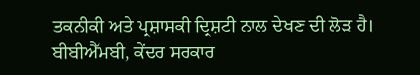ਤਕਨੀਕੀ ਅਤੇ ਪ੍ਰਸ਼ਾਸਕੀ ਦ੍ਰਿਸ਼ਟੀ ਨਾਲ ਦੇਖਣ ਦੀ ਲੋੜ ਹੈ। ਬੀਬੀਐੱਮਬੀ, ਕੇਂਦਰ ਸਰਕਾਰ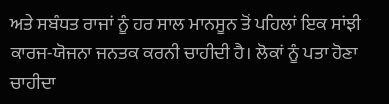ਅਤੇ ਸਬੰਧਤ ਰਾਜਾਂ ਨੂੰ ਹਰ ਸਾਲ ਮਾਨਸੂਨ ਤੋਂ ਪਹਿਲਾਂ ਇਕ ਸਾਂਝੀ ਕਾਰਜ-ਯੋਜਨਾ ਜਨਤਕ ਕਰਨੀ ਚਾਹੀਦੀ ਹੈ। ਲੋਕਾਂ ਨੂੰ ਪਤਾ ਹੋਣਾ ਚਾਹੀਦਾ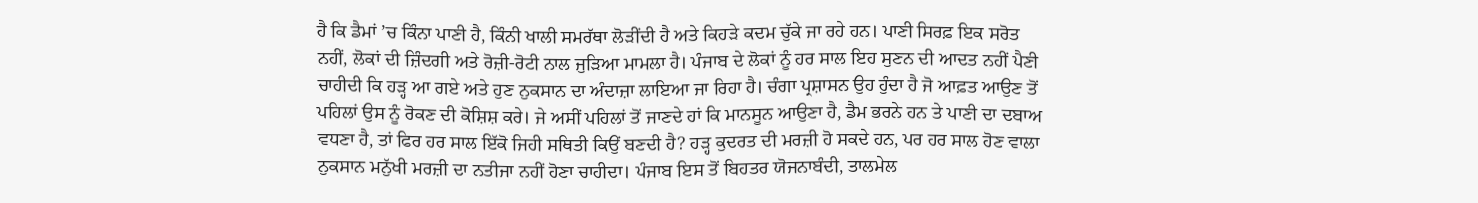ਹੈ ਕਿ ਡੈਮਾਂ ’ਚ ਕਿੰਨਾ ਪਾਣੀ ਹੈ, ਕਿੰਨੀ ਖਾਲੀ ਸਮਰੱਥਾ ਲੋੜੀਂਦੀ ਹੈ ਅਤੇ ਕਿਹੜੇ ਕਦਮ ਚੁੱਕੇ ਜਾ ਰਹੇ ਹਨ। ਪਾਣੀ ਸਿਰਫ਼ ਇਕ ਸਰੋਤ ਨਹੀਂ, ਲੋਕਾਂ ਦੀ ਜ਼ਿੰਦਗੀ ਅਤੇ ਰੋਜ਼ੀ-ਰੋਟੀ ਨਾਲ ਜੁੜਿਆ ਮਾਮਲਾ ਹੈ। ਪੰਜਾਬ ਦੇ ਲੋਕਾਂ ਨੂੰ ਹਰ ਸਾਲ ਇਹ ਸੁਣਨ ਦੀ ਆਦਤ ਨਹੀਂ ਪੈਣੀ ਚਾਹੀਦੀ ਕਿ ਹੜ੍ਹ ਆ ਗਏ ਅਤੇ ਹੁਣ ਨੁਕਸਾਨ ਦਾ ਅੰਦਾਜ਼ਾ ਲਾਇਆ ਜਾ ਰਿਹਾ ਹੈ। ਚੰਗਾ ਪ੍ਰਸ਼ਾਸਨ ਉਹ ਹੁੰਦਾ ਹੈ ਜੋ ਆਫ਼ਤ ਆਉਣ ਤੋਂ ਪਹਿਲਾਂ ਉਸ ਨੂੰ ਰੋਕਣ ਦੀ ਕੋਸ਼ਿਸ਼ ਕਰੇ। ਜੇ ਅਸੀਂ ਪਹਿਲਾਂ ਤੋਂ ਜਾਣਦੇ ਹਾਂ ਕਿ ਮਾਨਸੂਨ ਆਉਣਾ ਹੈ, ਡੈਮ ਭਰਨੇ ਹਨ ਤੇ ਪਾਣੀ ਦਾ ਦਬਾਅ ਵਧਣਾ ਹੈ, ਤਾਂ ਫਿਰ ਹਰ ਸਾਲ ਇੱਕੋ ਜਿਹੀ ਸਥਿਤੀ ਕਿਉਂ ਬਣਦੀ ਹੈ? ਹੜ੍ਹ ਕੁਦਰਤ ਦੀ ਮਰਜ਼ੀ ਹੋ ਸਕਦੇ ਹਨ, ਪਰ ਹਰ ਸਾਲ ਹੋਣ ਵਾਲਾ ਨੁਕਸਾਨ ਮਨੁੱਖੀ ਮਰਜ਼ੀ ਦਾ ਨਤੀਜਾ ਨਹੀਂ ਹੋਣਾ ਚਾਹੀਦਾ। ਪੰਜਾਬ ਇਸ ਤੋਂ ਬਿਹਤਰ ਯੋਜਨਾਬੰਦੀ, ਤਾਲਮੇਲ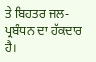ਤੇ ਬਿਹਤਰ ਜਲ-ਪ੍ਰਬੰਧਨ ਦਾ ਹੱਕਦਾਰ ਹੈ।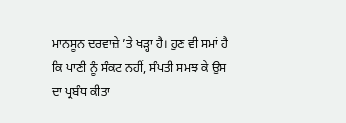ਮਾਨਸੂਨ ਦਰਵਾਜ਼ੇ ’ਤੇ ਖੜ੍ਹਾ ਹੈ। ਹੁਣ ਵੀ ਸਮਾਂ ਹੈ ਕਿ ਪਾਣੀ ਨੂੰ ਸੰਕਟ ਨਹੀਂ, ਸੰਪਤੀ ਸਮਝ ਕੇ ਉਸ ਦਾ ਪ੍ਰਬੰਧ ਕੀਤਾ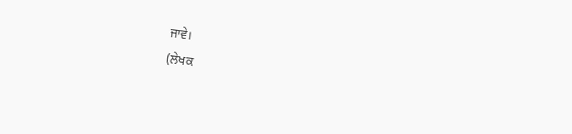ਜਾਵੇ।
(ਲੇਖਕ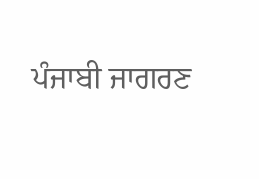ਪੰਜਾਬੀ ਜਾਗਰਣ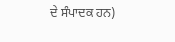ਦੇ ਸੰਪਾਦਕ ਹਨ)